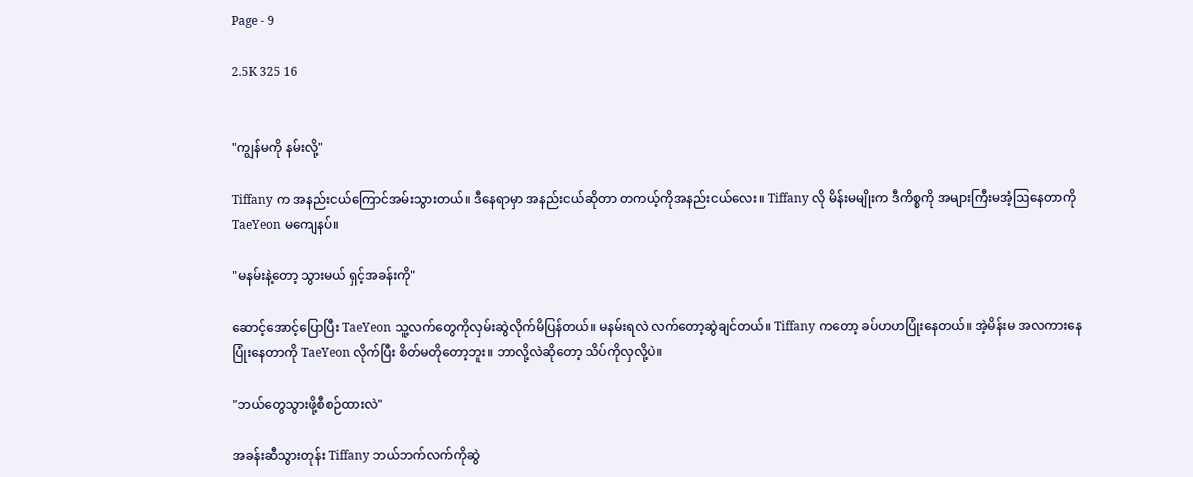Page - 9

2.5K 325 16


"ကျွန်မကို နမ်းလို့"

Tiffany က အနည်းငယ်ကြောင်အမ်းသွားတယ်။ ဒီနေရာမှာ အနည်းငယ်ဆိုတာ တကယ့်ကိုအနည်းငယ်လေး။ Tiffany လို မိန်းမမျိုးက ဒီကိစ္စကို အများကြီးမအံ့ဩနေတာကို TaeYeon မကျေနပ်။

"မနမ်းနဲ့တော့ သွားမယ် ရှင့်အခန်းကို"

ဆောင့်အောင့်ပြောပြီး TaeYeon သူ့လက်တွေကိုလှမ်းဆွဲလိုက်မိပြန်တယ်။ မနမ်းရလဲ လက်တော့ဆွဲချင်တယ်။ Tiffany ကတော့ ခပ်ဟဟပြုံးနေတယ်။ အဲ့မိန်းမ အလကားနေပြုံးနေတာကို TaeYeon လိုက်ပြီး စိတ်မတိုတော့ဘူး။ ဘာလို့လဲဆိုတော့ သိပ်ကိုလှလို့ပဲ။

"ဘယ်တွေသွားဖို့စီစဉ်ထားလဲ"

အခန်းဆီသွားတုန်း Tiffany ဘယ်ဘက်လက်ကိုဆွဲ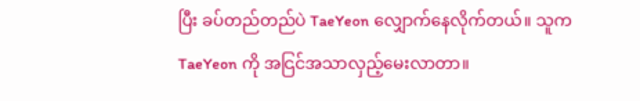ပြီး ခပ်တည်တည်ပဲ TaeYeon လျှောက်နေလိုက်တယ်။ သူက TaeYeon ကို အငြင်အသာလှည့်မေးလာတာ။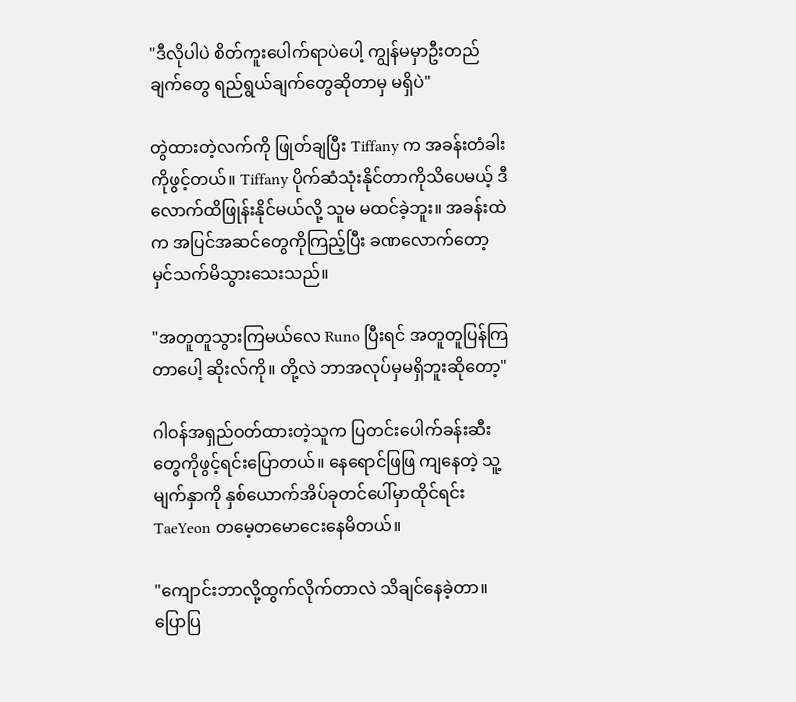"ဒီလိုပါပဲ စိတ်ကူးပေါက်ရာပဲပေါ့ ကျွန်မမှာဦးတည်ချက်တွေ ရည်ရွယ်ချက်တွေဆိုတာမှ မရှိပဲ"

တွဲထားတဲ့လက်ကို ဖြုတ်ချပြီး Tiffany က အခန်းတံခါးကိုဖွင့်တယ်။ Tiffany ပိုက်ဆံသုံးနိုင်တာကိုသိပေမယ့် ဒီလောက်ထိဖြုန်းနိုင်မယ်လို့ သူမ မထင်ခဲ့ဘူး။ အခန်းထဲက အပြင်အဆင်တွေကိုကြည့်ပြီး ခဏလောက်တော့မှင်သက်မိသွားသေးသည်။

"အတူတူသွားကြမယ်လေ Runo ပြီးရင် အတူတူပြန်ကြတာပေါ့ ဆိုးလ်ကို။ တို့လဲ ဘာအလုပ်မှမရှိဘူးဆိုတော့"

ဂါဝန်အရှည်ဝတ်ထားတဲ့သူက ပြတင်းပေါက်ခန်းဆီးတွေကိုဖွင့်ရင်းပြောတယ်။ နေရောင်ဖြဖြ ကျနေတဲ့ သူ့မျက်နှာကို နှစ်ယောက်အိပ်ခုတင်ပေါ်မှာထိုင်ရင်း TaeYeon တမေ့တမောငေးနေမိတယ်။

"ကျောင်းဘာလို့ထွက်လိုက်တာလဲ သိချင်နေခဲ့တာ။ ပြောပြ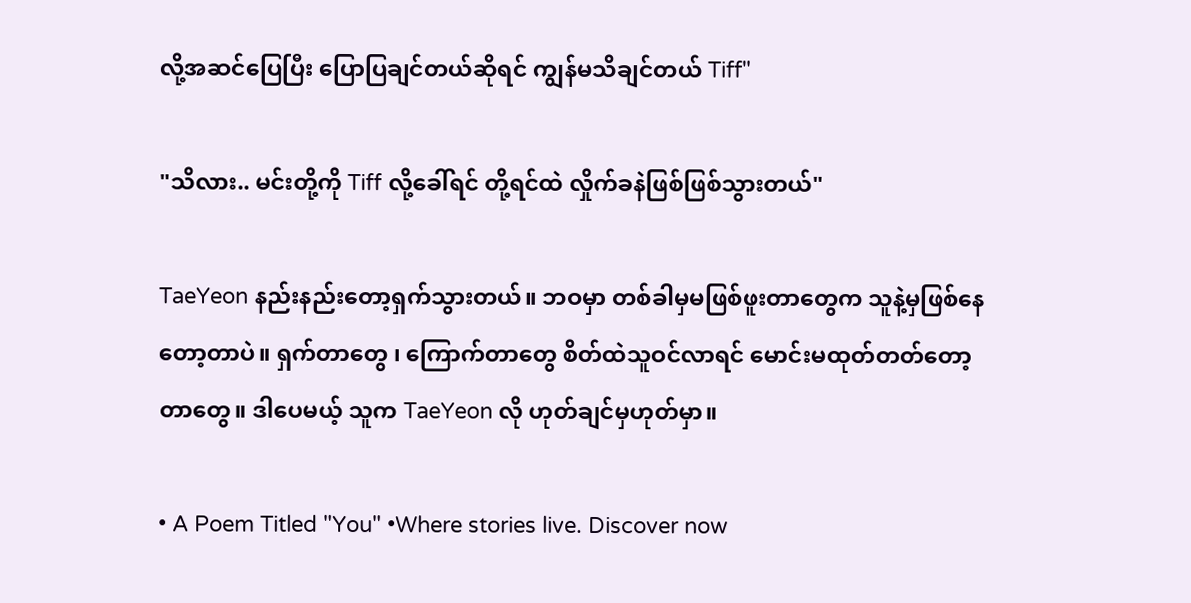လို့အဆင်ပြေပြီး ပြောပြချင်တယ်ဆိုရင် ကျွန်မသိချင်တယ် Tiff"

"သိလား.. မင်းတို့ကို Tiff လို့ခေါ်ရင် တို့ရင်ထဲ လှိုက်ခနဲဖြစ်ဖြစ်သွားတယ်"

TaeYeon နည်းနည်းတော့ရှက်သွားတယ်။ ဘဝမှာ တစ်ခါမှမဖြစ်ဖူးတာတွေက သူနဲ့မှဖြစ်နေတော့တာပဲ။ ရှက်တာတွေ ၊ ကြောက်တာတွေ စိတ်ထဲသူဝင်လာရင် မောင်းမထုတ်တတ်တော့တာတွေ။ ဒါပေမယ့် သူက TaeYeon လို ဟုတ်ချင်မှဟုတ်မှာ။

• A Poem Titled "You" •Where stories live. Discover now